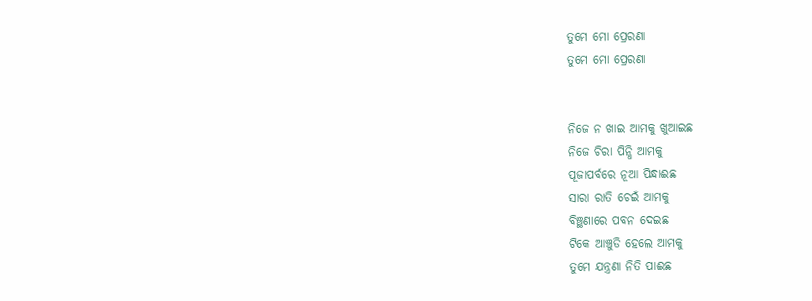ତୁମେ ମୋ ପ୍ରେରଣା
ତୁମେ ମୋ ପ୍ରେରଣା


ନିଜେ ନ ଖାଇ ଆମକୁ ଖୁଆଇଛ
ନିଜେ ଚିରା ପିନ୍ଧି ଆମକୁ
ପୂଜାପର୍ବରେ ନୂଆ ପିନ୍ଧାଈଛ
ସାରା ରାତି ଚେଇଁ ଆମକୁ
ବିଞ୍ଛଣାରେ ପବନ ଦେଇଛ
ଟିକେ ଆଞ୍ଚୁଡି ହେଲେ ଆମକୁ
ତୁମେ ଯନ୍ତ୍ରଣା ନିତି ପାଈଛ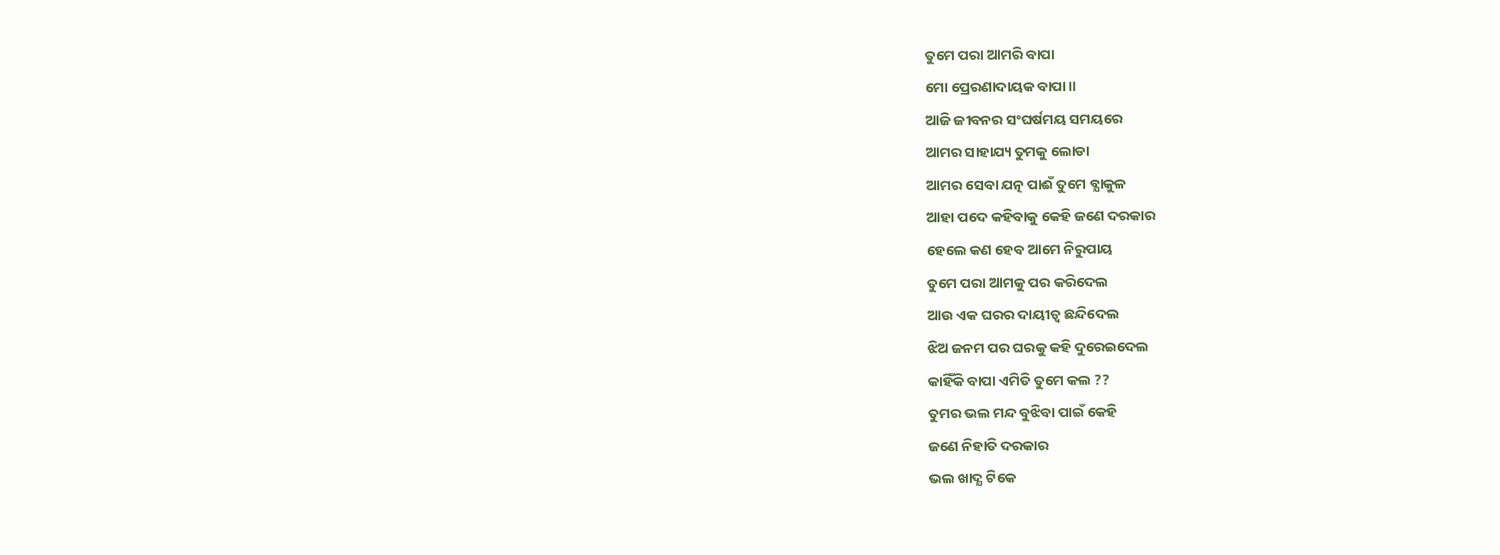ତୁମେ ପରା ଆମରି ବାପା
ମୋ ପ୍ରେରଣାଦାୟକ ବାପା॥
ଆଜି ଜୀବନର ସଂଘର୍ଷମୟ ସମୟରେ
ଆମର ସାହାଯ୍ୟ ତୁମକୁ ଲୋଡା
ଆମର ସେବା ଯତ୍ନ ପାଈଁ ତୁମେ ବ୍ଯାକୁଳ
ଆହା ପଦେ କହିବାକୁ କେହି ଜଣେ ଦରକାର
ହେଲେ କଣ ହେବ ଆମେ ନିରୁପାୟ
ତୁମେ ପରା ଆମକୁ ପର କରିଦେଲ
ଆଉ ଏକ ଘରର ଦାୟୀତ୍ବ ଛନ୍ଦିଦେଲ
ଝିଅ ଜନମ ପର ଘରକୁ କହି ଦୁରେଇଦେଲ
କାହିଁକି ବାପା ଏମିତି ତୁମେ କଲ ??
ତୁମର ଭଲ ମନ୍ଦ ବୁଝିବା ପାଇଁ କେହି
ଜଣେ ନିହାତି ଦରକାର
ଭଲ ଖାଦ୍ଯ ଟିକେ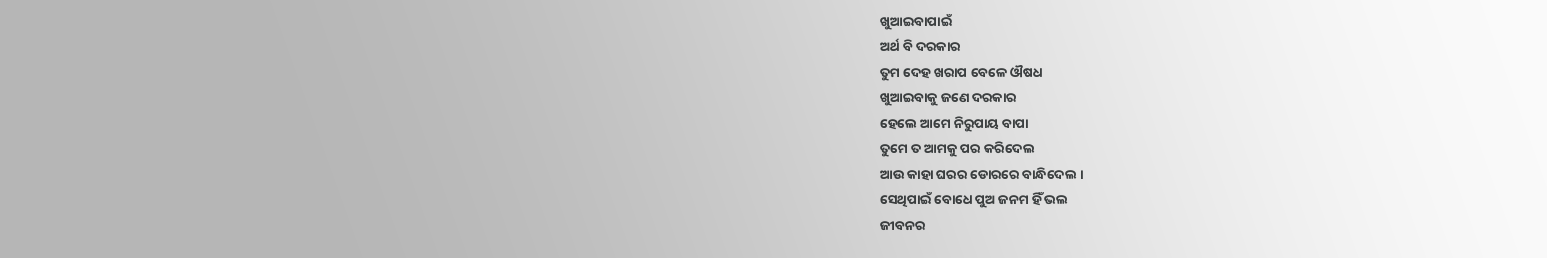ଖୁଆଇବାପାଇଁ
ଅର୍ଥ ବି ଦରକାର
ତୁମ ଦେହ ଖରାପ ବେଳେ ଔଷଧ
ଖୁଆଇବାକୁ ଜଣେ ଦରକାର
ହେଲେ ଆମେ ନିରୁପାୟ ବାପା
ତୁମେ ତ ଆମକୁ ପର କରିଦେଲ
ଆଉ କାହା ଘରର ଡୋରରେ ବାନ୍ଧିଦେଲ ।
ସେଥିପାଇଁ ବୋଧେ ପୁଅ ଜନମ ହିଁ ଭଲ
ଜୀବନର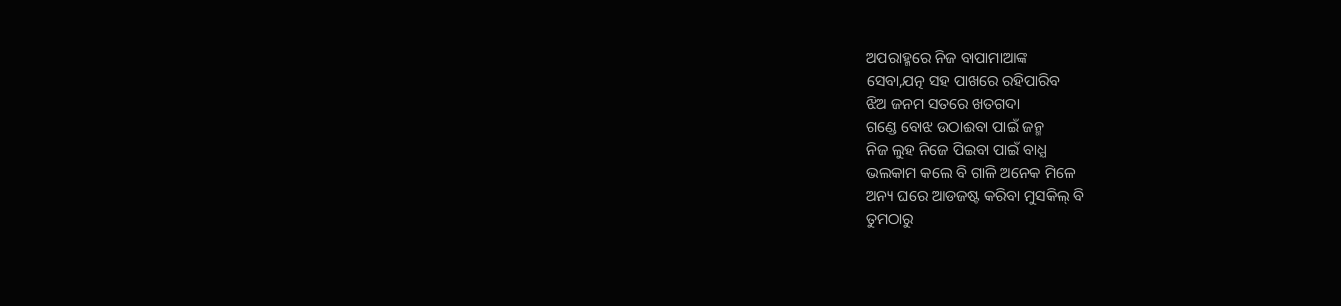ଅପରାହ୍ମରେ ନିଜ ବାପାମାଆଙ୍କ
ସେବା,ଯତ୍ନ ସହ ପାଖରେ ରହିପାରିବ
ଝିଅ ଜନମ ସତରେ ଖତଗଦା
ଗଣ୍ଡେ ବୋଝ ଉଠାଈବା ପାଇଁ ଜନ୍ମ
ନିଜ ଲୁହ ନିଜେ ପିଇବା ପାଇଁ ବାଧ୍ଯ
ଭଲକାମ କଲେ ବି ଗାଳି ଅନେକ ମିଳେ
ଅନ୍ୟ ଘରେ ଆଡଜଷ୍ଟ କରିବା ମୁସକିଲ୍ ବି
ତୁମଠାରୁ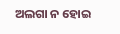ଅଲଗା ନ ହୋଇ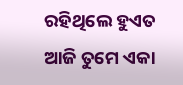ରହିଥିଲେ ହୁଏତ
ଆଜି ତୁମେ ଏକା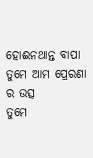ହୋଈନଥାନ୍ତ ବାପା
ତୁମେ ଆମ ପ୍ରେରଣା ର ଉତ୍ସ
ତୁମେ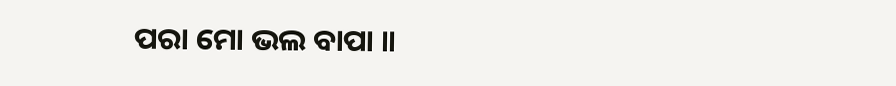ପରା ମୋ ଭଲ ବାପା ॥